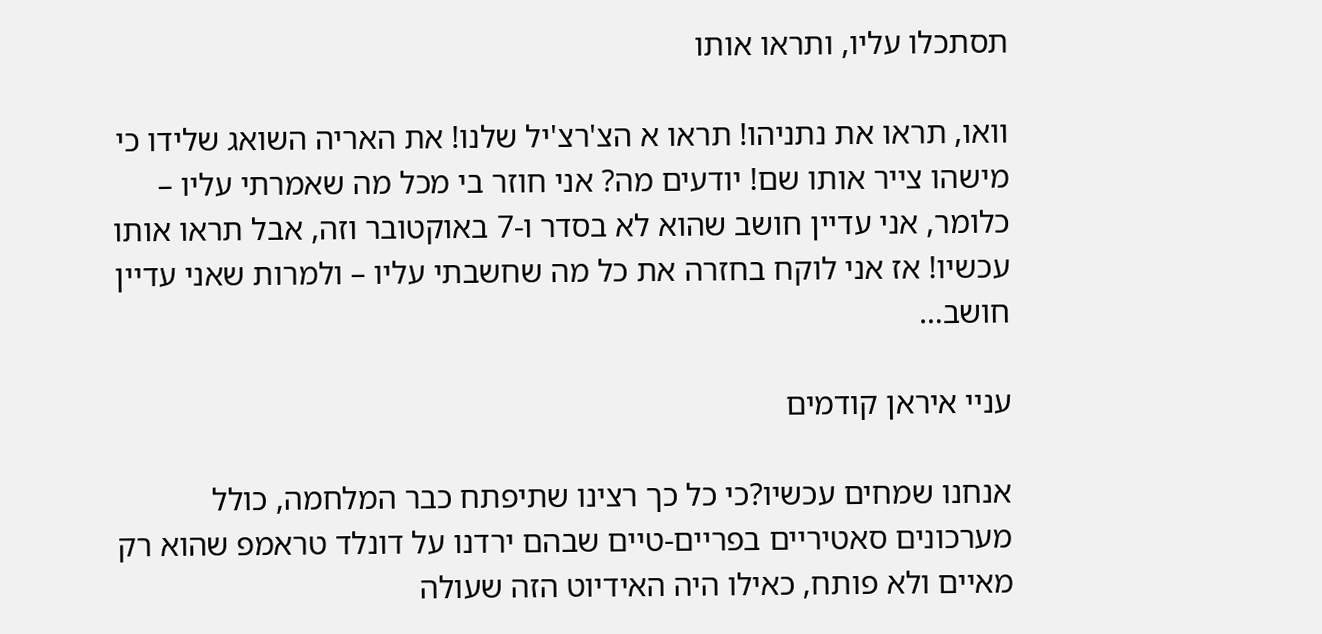תסתכלו עליו, ותראו אותו

וואו, תראו את נתניהו! תראו א הצ'רצ'יל שלנו! את האריה השואג שלידו כי מישהו צייר אותו שם! יודעים מה? אני חוזר בי מכל מה שאמרתי עליו – כלומר, אני עדיין חושב שהוא לא בסדר ו-7 באוקטובר וזה, אבל תראו אותו עכשיו! אז אני לוקח בחזרה את כל מה שחשבתי עליו – ולמרות שאני עדיין חושב…

עניי איראן קודמים

אנחנו שמחים עכשיו?כי כל כך רצינו שתיפתח כבר המלחמה, כולל מערכונים סאטיריים בפריים-טיים שבהם ירדנו על דונלד טראמפ שהוא רק מאיים ולא פותח, כאילו היה האידיוט הזה שעולה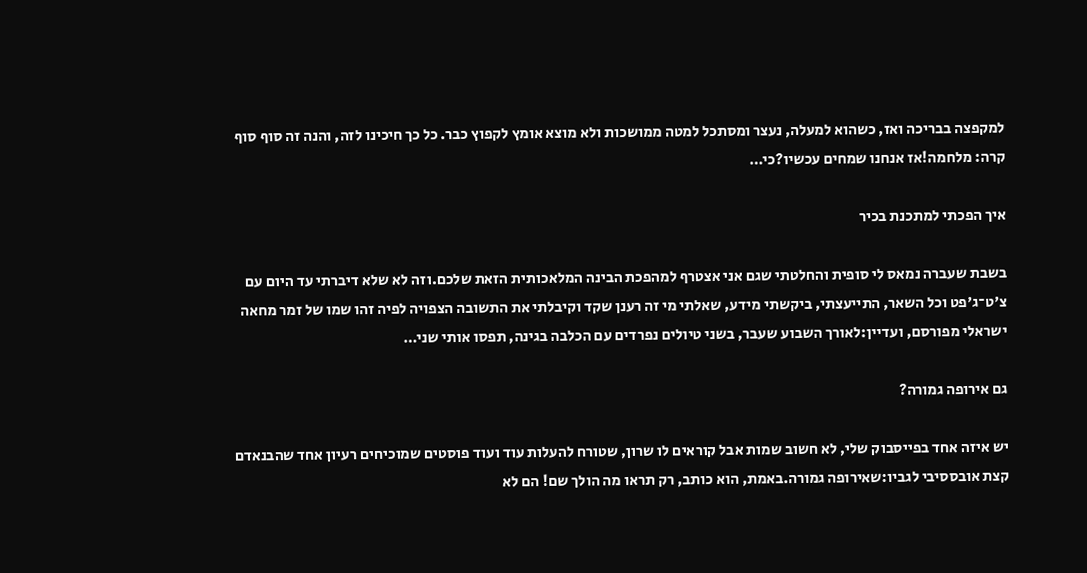למקפצה בבריכה ואז, כשהוא למעלה, נעצר ומסתכל למטה ממושכות ולא מוצא אומץ לקפוץ כבר. כל כך חיכינו לזה, והנה זה סוף סוף קרה: מלחמה!אז אנחנו שמחים עכשיו?כי…

איך הפכתי למתכנת בכיר

בשבת שעברה נמאס לי סופית והחלטתי שגם אני אצטרף למהפכת הבינה המלאכותית הזאת שלכם.וזה לא שלא דיברתי עד היום עם צ'ט־ג'פט וכל השאר, התייעצתי, ביקשתי מידע, שאלתי מי זה רענן שקד וקיבלתי את התשובה הצפויה לפיה זהו שמו של זמר מחאה ישראלי מפורסם, ועדיין:לאורך השבוע שעבר, בשני טיולים נפרדים עם הכלבה בגינה, תפסו אותי שני…

גם אירופה גמורה?

יש איזה אחד בפייסבוק שלי, לא חשוב שמות אבל קוראים לו שרון, שטורח להעלות עוד ועוד פוסטים שמוכיחים רעיון אחד שהבנאדם קצת אובססיבי לגביו:שאירופה גמורה.באמת, הוא כותב, רק תראו מה הולך שם! הם לא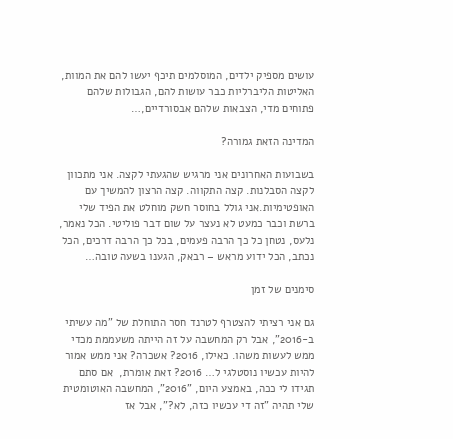עושים מספיק ילדים, המוסלמים תיכף יעשו להם את המוות, האליטות הליברליות כבר עושות להם, הגבולות שלהם פתוחים מדי, הצבאות שלהם אבסורדיים,…

המדינה הזאת גמורה?

בשבועות האחרונים אני מרגיש שהגעתי לקצה. אני מתכוון לקצה הסבלנות. קצה התקווה. קצה הרצון להמשיך עם האופטימיות.אני גולל בחוסר חשק מוחלט את הפיד שלי ברשת וכבר כמעט לא נעצר על שום דבר פוליטי. הכל נאמר, נלעס, נטחן כל כך הרבה פעמים, בכל כך הרבה דרכים, הכל נכתב, הכל ידוע מראש – רבאק, הגענו בשעה טובה…

סימנים של זמן

גם אני רציתי להצטרף לטרנד חסר התוחלת של "מה עשיתי ב-2016", אבל רק המחשבה על זה הייתה משעממת מכדי ממש לעשות משהו. כאילו, 2016? אשכרה? אני ממש אמור להיות עכשיו נוסטלגי ל… 2016? זאת אומרת,  אם סתם תגידו לי ככה, באמצע היום, "2016", המחשבה האוטומטית שלי תהיה "זה די עכשיו כזה, לא?", אבל אז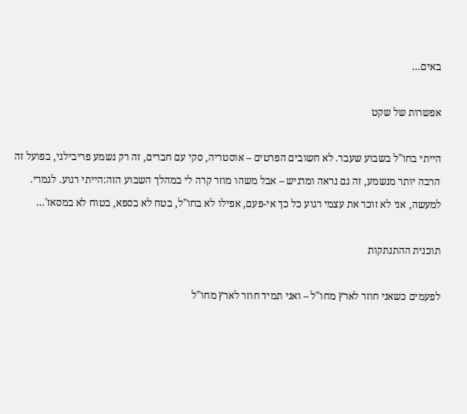באים…

אפשרות של שקט

הייתי בחו"ל בשבוע שעבר. לא חשובים הפרטים – אוסטריה, סקי עם חברים, זה רק נשמע פריבילגי, בפועל זה הרבה יותר מנשמע, זה גם נראה ומרגיש – אבל משהו מוזר קרה לי במהלך השבוע הזה:הייתי רגוע. לגמרי. למעשה, אני לא זוכר את עצמי רגוע כל כך אי-פעם, אפילו לא בחו"ל, בטח לא בספא, בטוח לא במסאז'…

תוכנית ההתנתקות

לפעמים כשאני חוזר לארץ מחו"ל – ואני תמיד חוזר לארץ מחו"ל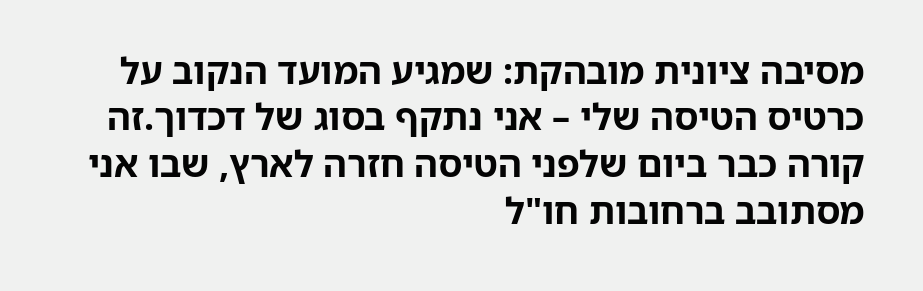מסיבה ציונית מובהקת: שמגיע המועד הנקוב על כרטיס הטיסה שלי – אני נתקף בסוג של דכדוך.זה קורה כבר ביום שלפני הטיסה חזרה לארץ, שבו אני מסתובב ברחובות חו"ל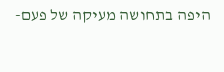היפה בתחושה מעיקה של פעם-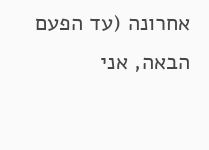אחרונה (עד הפעם הבאה, אני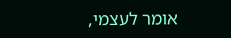אומר לעצמי,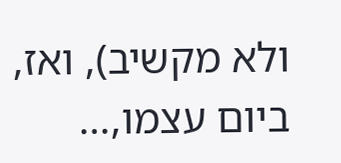ולא מקשיב), ואז, ביום עצמו,…